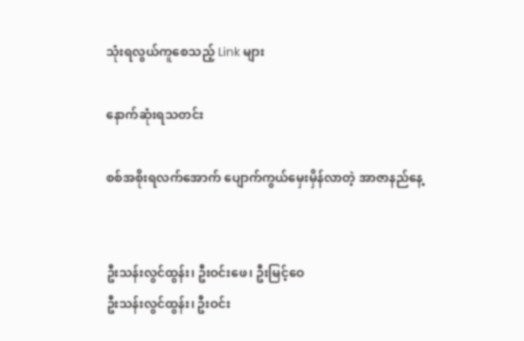သုံးရလွယ်ကူစေသည့် Link များ

နောက်ဆုံးရသတင်း

စစ်အစိုးရလက်အောက် ပျောက်ကွယ်မှေးမှိန်လာတဲ့ အာဇာနည်နေ့


ဦးသန်းလွင်ထွန်း၊ ဦးဝင်းဖေ၊ ဦးမြင့်ဝေ
ဦးသန်းလွင်ထွန်း၊ ဦးဝင်း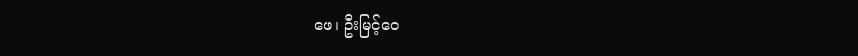ဖေ၊ ဦးမြင့်ဝေ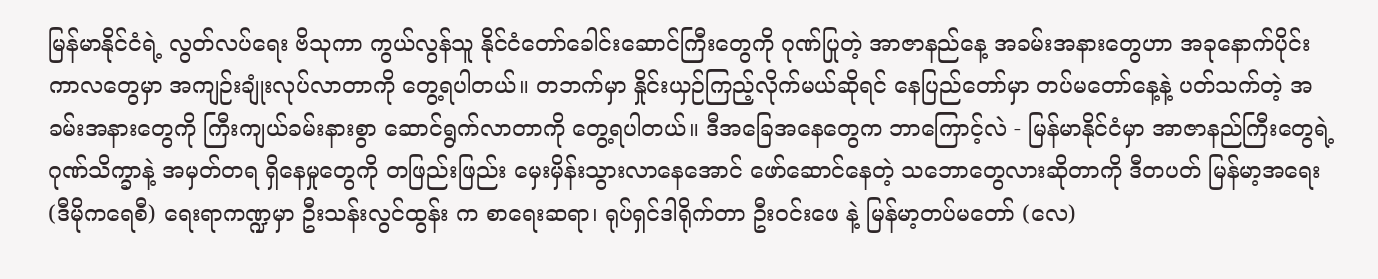မြန်မာနိုင်ငံရဲ့ လွတ်လပ်ရေး ဗိသုကာ ကွယ်လွန်သူ နိုင်ငံတော်ခေါင်းဆောင်ကြီးတွေကို ဂုဏ်ပြုတဲ့ အာဇာနည်နေ့ အခမ်းအနားတွေဟာ အခုနောက်ပိုင်းကာလတွေမှာ အကျဉ်းချုံးလုပ်လာတာကို တွေ့ရပါတယ်။ တဘက်မှာ နှိုင်းယှဉ်ကြည့်လိုက်မယ်ဆိုရင် နေပြည်တော်မှာ တပ်မတော်နေ့နဲ့ ပတ်သက်တဲ့ အခမ်းအနားတွေကို ကြီးကျယ်ခမ်းနားစွာ ဆောင်ရွက်လာတာကို တွေ့ရပါတယ်။ ဒီအခြေအနေတွေက ဘာကြောင့်လဲ - မြန်မာနိုင်ငံမှာ အာဇာနည်ကြီးတွေရဲ့ ဂုဏ်သိက္ခာနဲ့ အမှတ်တရ ရှိနေမှုတွေကို တဖြည်းဖြည်း မှေးမှိန်းသွားလာနေအောင် ဖော်ဆောင်နေတဲ့ သဘောတွေလားဆိုတာကို ဒီတပတ် မြန်မာ့အရေး (ဒီမိုကရေစီ) ရေးရာကဏ္ဍမှာ ဦးသန်းလွင်ထွန်း က စာရေးဆရာ၊ ရုပ်ရှင်ဒါရိုက်တာ ဦးဝင်းဖေ နဲ့ မြန်မာ့တပ်မတော် (လေ)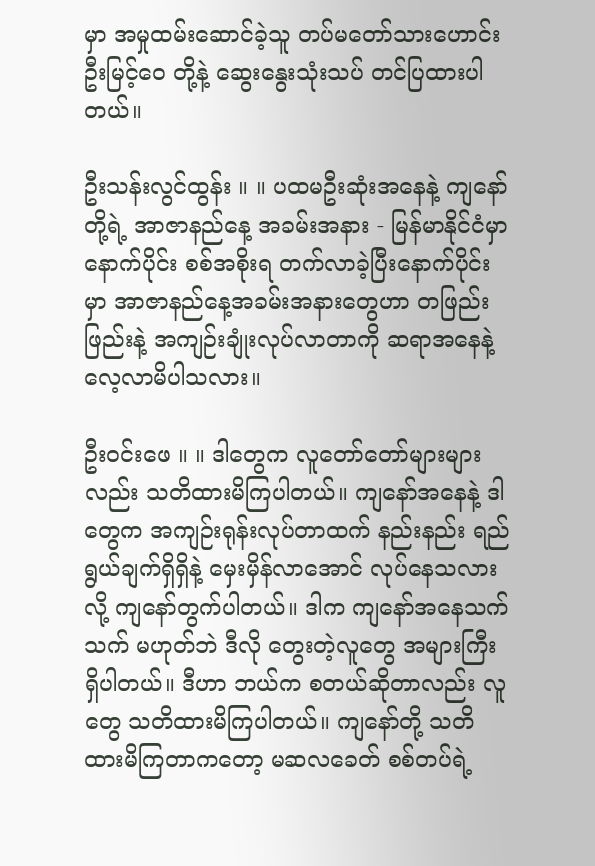မှာ အမှုထမ်းဆောင်ခဲ့သူ တပ်မတော်သားဟောင်း ဦးမြင့်ဝေ တို့နဲ့ ဆွေးနွေးသုံးသပ် တင်ပြထားပါတယ်။

ဦးသန်းလွင်ထွန်း ။ ။ ပထမဦးဆုံးအနေနဲ့ ကျနော်တို့ရဲ့ အာဇာနည်နေ့ အခမ်းအနား - မြန်မာနိုင်ငံမှာနောက်ပိုင်း စစ်အစိုးရ တက်လာခဲ့ပြီးနောက်ပိုင်းမှာ အာဇာနည်နေ့အခမ်းအနားတွေဟာ တဖြည်းဖြည်းနဲ့ အကျဉ်းချုံးလုပ်လာတာကို ဆရာအနေနဲ့ လေ့လာမိပါသလား။

ဦးဝင်းဖေ ။ ။ ဒါတွေက လူတော်တော်များများလည်း သတိထားမိကြပါတယ်။ ကျနော်အနေနဲ့ ဒါတွေက အကျဉ်းရုန်းလုပ်တာထက် နည်းနည်း ရည်ရွယ်ချက်ရှိရှိနဲ့ မှေးမှိန်လာအောင် လုပ်နေသလားလို့ ကျနော်တွက်ပါတယ်။ ဒါက ကျနော်အနေသက်သက် မဟုတ်ဘဲ ဒီလို တွေးတဲ့လူတွေ အများကြီး ရှိပါတယ်။ ဒီဟာ ဘယ်က စတယ်ဆိုတာလည်း လူတွေ သတိထားမိကြပါတယ်။ ကျနော်တို့ သတိထားမိကြတာကတော့ မဆလခေတ် စစ်တပ်ရဲ့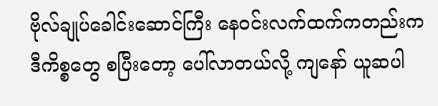ဗိုလ်ချုပ်ခေါင်းဆောင်ကြီး နေဝင်းလက်ထက်ကတည်းက ဒီကိစ္စတွေ စပြီးတော့ ပေါ်လာတယ်လို့ ကျနော် ယူဆပါ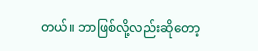တယ်။ ဘာဖြစ်လို့လည်းဆိုတော့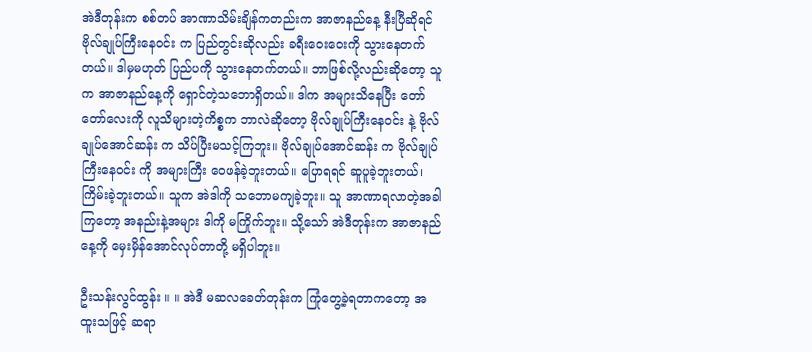အဲဒီတုန်းက စစ်တပ် အာဏာသိမ်းချိန်ကတည်းက အာဇာနည်နေ့ နီးပြီဆိုရင် ဗိုလ်ချုပ်ကြီးနေဝင်း က ပြည်တွင်းဆိုလည်း ခရီးဝေးဝေးကို သွားနေတက်တယ်။ ဒါမှမဟုတ် ပြည်ပကို သွားနေတက်တယ်။ ဘာဖြစ်လို့လည်းဆိုတော့ သူက အာဇာနည်နေ့ကို ရှောင်တဲ့သဘောရှိတယ်။ ဒါက အများသိနေပြီး တော်တော်လေးကို လူသိများတဲ့ကိစ္စက ဘာလဲဆိုတော့ ဗိုလ်ချုပ်ကြီးနေဝင်း နဲ့ ဗိုလ်ချုပ်အောင်ဆန်း က သိပ်ပြီးမသင့်ကြဘူး။ ဗိုလ်ချုပ်အောင်ဆန်း က ဗိုလ်ချုပ်ကြီးနေဝင်း ကို အများကြီး ဝေဖန်ခဲ့ဘူးတယ်။ ပြောရရင် ဆူပူခဲ့ဘူးတယ်၊ ကြိမ်းခဲ့ဘူးတယ်။ သူက အဲဒါကို သဘောမကျခဲ့ဘူး။ သူ အာဏာရလာတဲ့အခါကြတော့ အနည်းနဲ့အများ ဒါကို မကြိုက်ဘူး။ သို့သော် အဲဒီတုန်းက အာဇာနည်နေ့ကို မှေးမှိန်အောင်လုပ်တာတို့ မရှိပါဘူး။

ဦးသန်းလွင်ထွန်း ။ ။ အဲဒီ မဆလခေတ်တုန်းက ကြုံတွေ့ခဲ့ရတာကတော့ အထူးသဖြင့် ဆရာ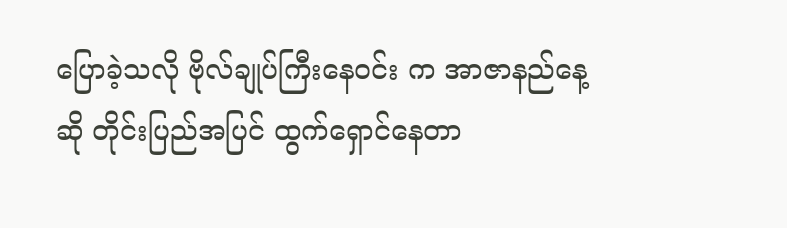ပြောခဲ့သလို ဗိုလ်ချုပ်ကြီးနေဝင်း က အာဇာနည်နေ့ဆို တိုင်းပြည်အပြင် ထွက်ရှောင်နေတာ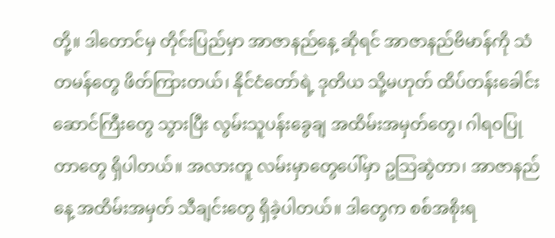တို့။ ဒါတောင်မှ တိုင်းပြည်မှာ အာဇာနည်နေ့ ဆိုရင် အာဇာနည်ဗိမာန်ကို သံတမန်တွေ ဖိတ်ကြားတယ်၊ နိုင်ငံတော်ရဲ့ ဒုတိယ သို့မဟုတ် ထိပ်တန်းခေါင်းဆောင်ကြီးတွေ သွားပြီး လွမ်းသူပန်းခွေချ အထိမ်းအမှတ်တွေ၊ ဂါရဝပြုတာတွေ ရှိပါတယ်။ အလားတူ လမ်းမှာတွေပေါ်မှာ ဥသြဆွဲတာ၊ အာဇာနည်နေ့ အထိမ်းအမှတ် သီချင်းတွေ ရှိခဲ့ပါတယ်။ ဒါတွေက စစ်အစိုးရ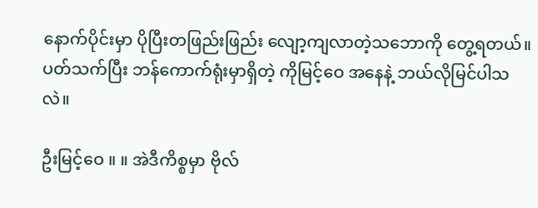နောက်ပိုင်းမှာ ပိုပြီးတဖြည်းဖြည်း လျော့ကျလာတဲ့သဘောကို တွေ့ရတယ်။ ပတ်သက်ပြီး ဘန်ကောက်ရုံးမှာရှိတဲ့ ကိုမြင့်ဝေ အနေနဲ့ ဘယ်လိုမြင်ပါသလဲ။

ဦးမြင့်ဝေ ။ ။ အဲဒီကိစ္စမှာ ဗိုလ်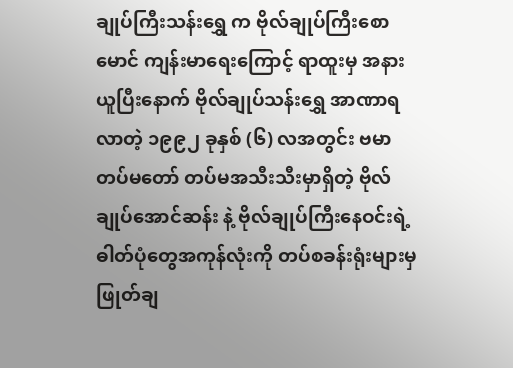ချုပ်ကြီးသန်းရွှေ က ဗိုလ်ချုပ်ကြီးစောမောင် ကျန်းမာရေးကြောင့် ရာထူးမှ အနားယူပြီးနောက် ဗိုလ်ချုပ်သန်းရွှေ အာဏာရလာတဲ့ ၁၉၉၂ ခုနှစ် (၆) လအတွင်း ဗမာတပ်မတော် တပ်မအသီးသီးမှာရှိတဲ့ ဗိုလ်ချုပ်အောင်ဆန်း နဲ့ ဗိုလ်ချုပ်ကြီးနေဝင်းရဲ့ ဓါတ်ပုံတွေအကုန်လုံးကို တပ်စခန်းရုံးများမှ ဖြုတ်ချ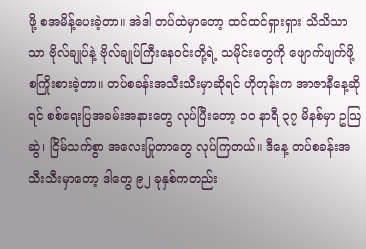ဖို့ စအမိန့်ပေးခဲ့တာ။ အဲဒါ တပ်ထဲမှာတော့ ထင်ထင်ရှားရှား သိသိသာသာ ဗိုလ်ချုပ်နဲ့ ဗိုလ်ချုပ်ကြီးနေဝင်းတို့ရဲ့ သမိုင်းတွေကို ဖျောက်ဖျက်ဖို့ စကြိုးစားခဲ့တာ။ တပ်စခန်းအသီးသီးမှာဆိုရင် ဟိုတုန်းက အာဇာနီနေ့ဆိုရင် စစ်ရေးပြအခမ်းအနားတွေ လုပ်ပြီးတော့ ၁၀ နာရီ ၃၇ မိနစ်မှာ ဥသြဆွဲ၊ ငြိမ်သက်စွာ အလေးပြုတာတွေ လုပ်ကြတယ်။ ဒီနေ့ တပ်စခန်းအသီးသီးမှာတော့ ဒါတွေ ၉၂ ခုနှစ်ကတည်း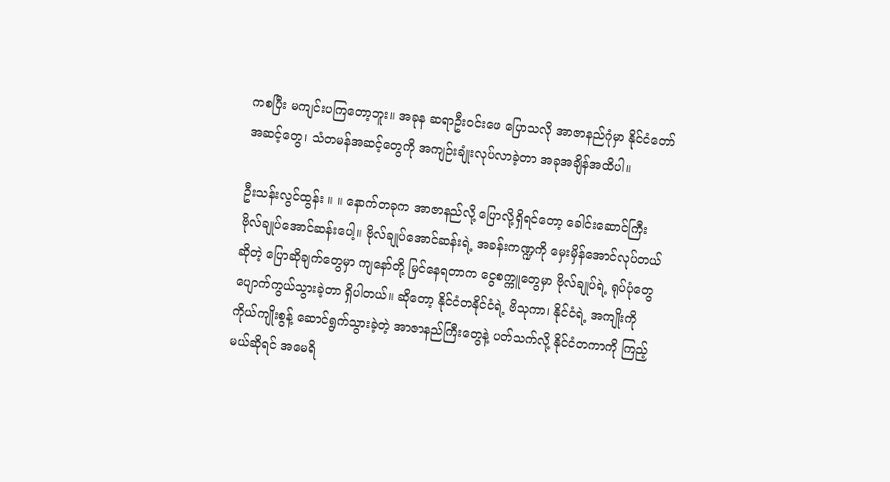ကစပြီး မကျင်းပကြတော့ဘူး။ အခုန ဆရာဦးဝင်းဖေ ပြောသလို အာဇာနည်ဂုံမှာ နိုင်ငံတော်အဆင့်တွေ၊ သံတမန်အဆင့်တွေကို အကျဉ်းချုံးလုပ်လာခဲ့တာ အခုအချိန်အထိပါ။

ဦးသန်းလွင်ထွန်း ။ ။ နောက်တခုက အာဇာနည်လို့ ပြောလို့ရှိရင်တော့ ခေါင်းဆောင်ကြီး ဗိုလ်ချုပ်အောင်ဆန်းပေါ့။ ဗိုလ်ချုပ်အောင်ဆန်းရဲ့ အခန်းကဏ္ဍကို မှေးမှိန်အောင်လုပ်တယ်ဆိုတဲ့ ပြောဆိုချက်တွေမှာ ကျနော်တို့ မြင်နေရတာက ငွေစက္ကူတွေမှာ ဗိုလ်ချုပ်ရဲ့ ရုပ်ပုံတွေ ပျောက်ကွယ်သွားခဲ့တာ ရှိပါတယ်။ ဆိုတော့ နိုင်ငံတနိုင်ငံရဲ့ ဗိသုကာ၊ နိုင်ငံရဲ့ အကျိုးကို ကိုယ်ကျိုးစွန့် ဆောင်ရွက်သွားခဲ့တဲ့ အာဇာနည်ကြီးတွေနဲ့ ပတ်သက်လို့ နိုင်ငံတကာကို ကြည့်မယ်ဆိုရင် အမေရိ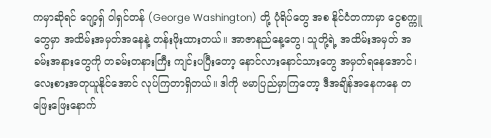ကမှာဆိုရင် ဂျော့ရှ် ဝါရှင်တန် (George Washington) တို့ ပုံရိပ်တွေ အစ နိုင်ငံတကာမှာ ငွေစက္ကူတွေမှာ အထိမ်းအမှတ်အနေနဲ့ တန်းဖိုးထားတယ်။ အာဇာနည်နေ့တွေ၊ သူတို့ရဲ့ အထိမ်းအမှတ် အခမ်းအနားတွေကို တခမ်းတနားကြီး ကျင်းပပြီးတော့ နောင်လားနောင်သားတွေ အမှတ်ရနေအောင်၊ လေးစားအတုယူနိုင်အောင် လုပ်ကြတာရှိတယ်။ ဒါကို ဗမာပြည်မှာကြတော့ ဒီအချိန်အနေကနေ တဖြေးဖြေးနောက်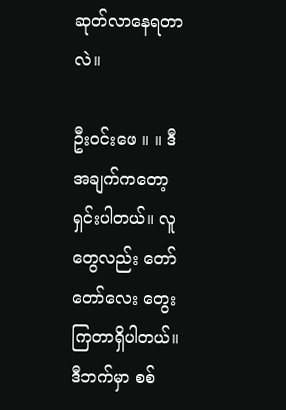ဆုတ်လာနေရတာလဲ။

ဦးဝင်းဖေ ။ ။ ဒီအချက်ကတော့ ရှင်းပါတယ်။ လူတွေလည်း တော်တော်လေး တွေးကြတာရှိပါတယ်။ ဒီဘက်မှာ စစ်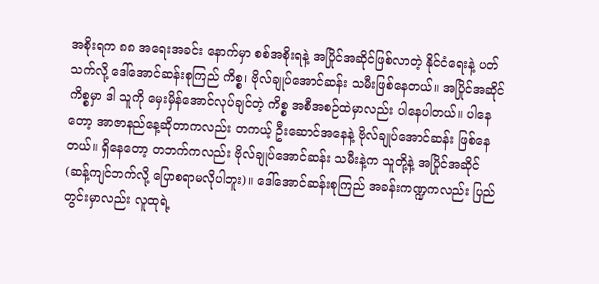အစိုးရက ၈၈ အရေးအခင်း နောက်မှာ စစ်အစိုးရနဲ့ အပြိုင်အဆိုင်ဖြစ်လာတဲ့ နိုင်ငံရေးနဲ့ ပတ်သက်လို့ ဒေါ်အောင်ဆန်းစုကြည် ကိစ္စ၊ ဗိုလ်ချုပ်အောင်ဆန်း သမီးဖြစ်နေတယ်။ အပြိုင်အဆိုင်ကိစ္စမှာ ဒါ သူကို မှေးမှိန်အောင်လုပ်ချင်တဲ့ ကိစ္စ အစီအစဉ်ထဲမှာလည်း ပါနေပါတယ်။ ပါနေတော့ အာဇာနည်နေ့ဆိုတာကလည်း တကယ့် ဦးဆောင်အနေနဲ့ ဗိုလ်ချုပ်အောင်ဆန်း ဖြစ်နေတယ်။ ရှိနေတော့ တဘက်ကလည်း ဗိုလ်ချုပ်အောင်ဆန်း သမီးနဲ့က သူတို့နဲ့ အပြိုင်အဆိုင် (ဆန့်ကျင်ဘက်လို့ ပြောစရာမလိုပါဘူး)။ ဒေါ်အောင်ဆန်းစုကြည် အခန်းကဏ္ဍကလည်း ပြည်တွင်းမှာလည်း လူထုရဲ့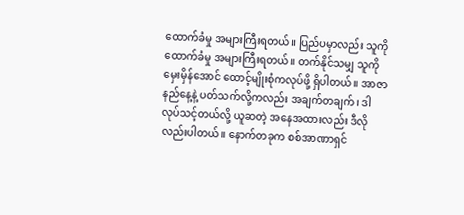ထောက်ခံမှု အများကြီးရတယ်။ ပြည်ပမှာလည်း သူကို ထောက်ခံမှု အများကြီးရတယ်။ တက်နိုင်သမျှ သူကို မှေးမှိန်အောင် ထောင့်မျိုးစုံကလုပ်ဖို့ ရှိပါတယ်။ အာဇာနည်နေ့နဲ့ ပတ်သက်လို့ကလည်း အချက်တချက်၊ ဒါလုပ်သင့်တယ်လို့ ယူဆတဲ့ အနေအထားလည်း ဒီလိုလည်းပါတယ်။ နောက်တခုက စစ်အာဏာရှင်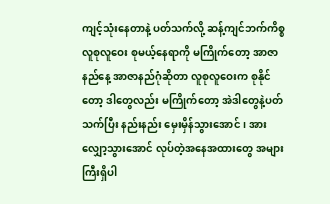ကျင့်သုံးနေတာနဲ့ ပတ်သက်လို့ ဆန့်ကျင်ဘက်ကိစ္စ လူစုလူဝေး စုမယ့်နေရာကို မကြိုက်တော့ အာဇာနည်နေ့ အာဇာနည်ဂုံဆိုတာ လူစုလူဝေးက စုနိုင်တော့ ဒါတွေလည်း မကြိုက်တော့ အဲဒါတွေနဲ့ပတ်သက်ပြီး နည်းနည်း မှေးမှိန်သွားအောင်၊ အားလျှော့သွားအောင် လုပ်တဲ့အနေအထားတွေ အများကြီးရှိပါ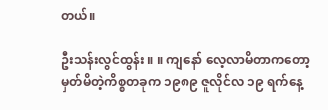တယ်။

ဦးသန်းလွင်ထွန်း ။ ။ ကျနော် လေ့လာမိတာကတော့ မှတ်မိတဲ့ကိစ္စတခုက ၁၉၈၉ ဇူလိုင်လ ၁၉ ရက်နေ့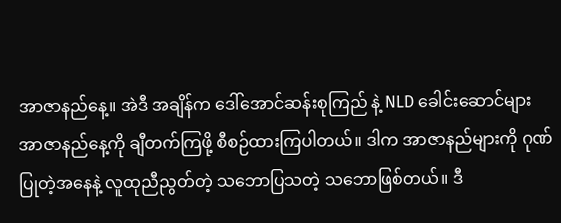အာဇာနည်နေ့။ အဲဒီ အချိန်က ဒေါ်အောင်ဆန်းစုကြည် နဲ့ NLD ခေါင်းဆောင်များ အာဇာနည်နေ့ကို ချီတက်ကြဖို့ စီစဉ်ထားကြပါတယ်။ ဒါက အာဇာနည်များကို ဂုဏ်ပြုတဲ့အနေနဲ့ လူထုညီညွတ်တဲ့ သဘောပြသတဲ့ သဘောဖြစ်တယ်။ ဒီ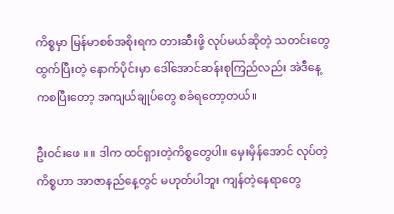ကိစ္စမှာ မြန်မာစစ်အစိုးရက တားဆီးဖို့ လုပ်မယ်ဆိုတဲ့ သတင်းတွေထွက်ပြီးတဲ့ နောက်ပိုင်းမှာ ဒေါ်အောင်ဆန်းစုကြည်လည်း အဲဒီနေ့ကစပြီးတော့ အကျယ်ချုပ်တွေ စခံရတော့တယ်။

ဦးဝင်းဖေ ။ ။ ဒါက ထင်ရှားတဲ့ကိစ္စတွေပါ။ မှေးမှိန်အောင် လုပ်တဲ့ကိစ္စဟာ အာဇာနည်နေ့တွင် မဟုတ်ပါဘူး ကျန်တဲ့နေရာတွေ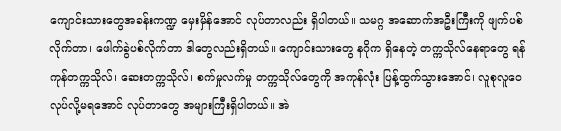ကျောင်းသားတွေအခန်းကဏ္ဍ မှေးမှိန်အောင် လုပ်တာလည်း ရှိပါတယ်။ သမဂ္ဂ အဆောက်အဦးကြီးကို ဖျက်ပစ်လိုက်တာ၊ ဖေါက်ခွဲပစ်လိုက်တာ ဒါတွေလည်းရှိတယ်။ ကျောင်းသားတွေ နဂိုက ရှိနေတဲ့ တက္ကသိုလ်နေရာတွေ ရန်ကုန်တက္ကသိုလ်၊ ဆေးတက္ကသိုလ်၊ စက်မှုလက်မှု တက္ကသိုလ်တွေကို အကုန်လုံး ပြန့်ထွက်သွားအောင်၊ လူစုလူဝေ လုပ်လို့မရအောင် လုပ်တာတွေ အများကြီးရှိပါတယ်။ အဲ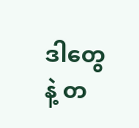ဒါတွေနဲ့ တ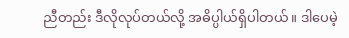ညီတည်း ဒီလိုလုပ်တယ်လို့ အဓိပ္ပါယ်ရှိပါတယ်။ ဒါပေမဲ့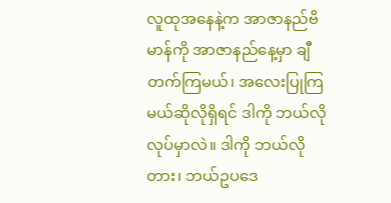လူထုအနေနဲ့က အာဇာနည်ဗိမာန်ကို အာဇာနည်နေ့မှာ ချီတက်ကြမယ်၊ အလေးပြုကြမယ်ဆိုလိုရှိရင် ဒါကို ဘယ်လိုလုပ်မှာလဲ။ ဒါကို ဘယ်လိုတား၊ ဘယ်ဥပဒေ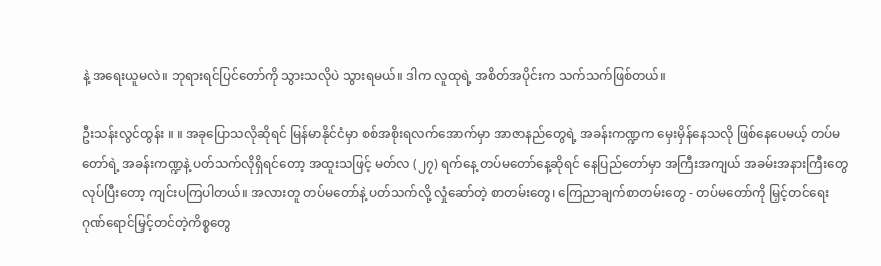နဲ့ အရေးယူမလဲ။ ဘုရားရင်ပြင်တော်ကို သွားသလိုပဲ သွားရမယ်။ ဒါက လူထုရဲ့ အစိတ်အပိုင်းက သက်သက်ဖြစ်တယ်။

ဦးသန်းလွင်ထွန်း ။ ။ အခုပြောသလိုဆိုရင် မြန်မာနိုင်ငံမှာ စစ်အစိုးရလက်အောက်မှာ အာဇာနည်တွေရဲ့ အခန်းကဏ္ဍက မှေးမှိန်နေသလို ဖြစ်နေပေမယ့် တပ်မတော်ရဲ့ အခန်းကဏ္ဍနဲ့ ပတ်သက်လိုရှိရင်တော့ အထူးသဖြင့် မတ်လ (၂၇) ရက်နေ့ တပ်မတော်နေ့ဆိုရင် နေပြည်တော်မှာ အကြီးအကျယ် အခမ်းအနားကြီးတွေလုပ်ပြီးတော့ ကျင်းပကြပါတယ်။ အလားတူ တပ်မတော်နဲ့ ပတ်သက်လို့ လှုံဆော်တဲ့ စာတမ်းတွေ၊ ကြေညာချက်စာတမ်းတွေ - တပ်မတော်ကို မြှင့်တင်ရေး ဂုဏ်ရောင်မြှင့်တင်တဲ့ကိစ္စတွေ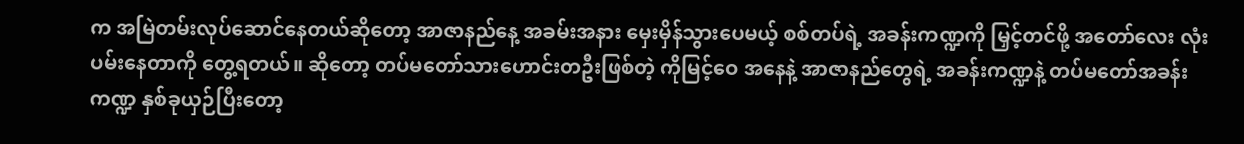က အမြဲတမ်းလုပ်ဆောင်နေတယ်ဆိုတော့ အာဇာနည်နေ့ အခမ်းအနား မှေးမှိန်သွားပေမယ့် စစ်တပ်ရဲ့ အခန်းကဏ္ဍကို မြှင့်တင်ဖို့ အတော်လေး လုံးပမ်းနေတာကို တွေ့ရတယ်။ ဆိုတော့ တပ်မတော်သားဟောင်းတဦးဖြစ်တဲ့ ကိုမြင့်ဝေ အနေနဲ့ အာဇာနည်တွေရဲ့ အခန်းကဏ္ဍနဲ့ တပ်မတော်အခန်းကဏ္ဍ နှစ်ခုယှဉ်ပြီးတော့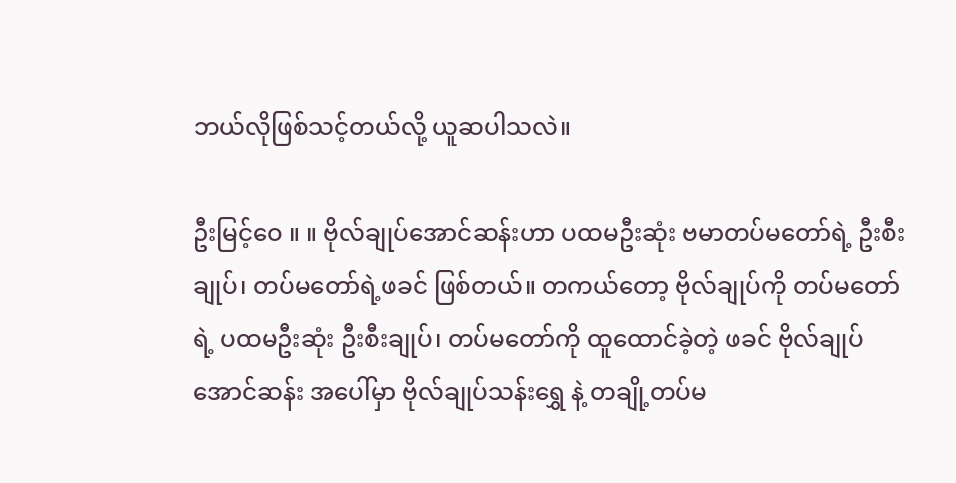ဘယ်လိုဖြစ်သင့်တယ်လို့ ယူဆပါသလဲ။

ဦးမြင့်ဝေ ။ ။ ဗိုလ်ချုပ်အောင်ဆန်းဟာ ပထမဦးဆုံး ဗမာတပ်မတော်ရဲ့ ဦးစီးချုပ်၊ တပ်မတော်ရဲ့ဖခင် ဖြစ်တယ်။ တကယ်တော့ ဗိုလ်ချုပ်ကို တပ်မတော်ရဲ့ ပထမဦးဆုံး ဦးစီးချုပ်၊ တပ်မတော်ကို ထူထောင်ခဲ့တဲ့ ဖခင် ဗိုလ်ချုပ်အောင်ဆန်း အပေါ်မှာ ဗိုလ်ချုပ်သန်းရွှေ နဲ့ တချို့တပ်မ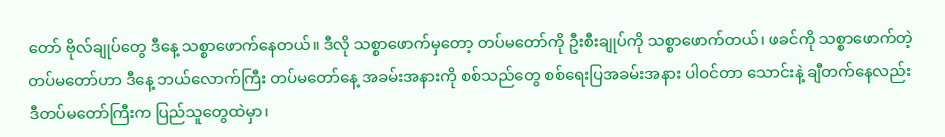တော် ဗိုလ်ချုပ်တွေ ဒီနေ့ သစ္စာဖောက်နေတယ်။ ဒီလို သစ္စာဖောက်မှတော့ တပ်မတော်ကို ဦးစီးချုပ်ကို သစ္စာဖောက်တယ်၊ ဖခင်ကို သစ္စာဖောက်တဲ့ တပ်မတော်ဟာ ဒီနေ့ ဘယ်လောက်ကြီး တပ်မတော်နေ့ အခမ်းအနားကို စစ်သည်တွေ စစ်ရေးပြအခမ်းအနား ပါဝင်တာ သောင်းနဲ့ ချီတက်နေလည်း ဒီတပ်မတော်ကြီးက ပြည်သူတွေထဲမှာ၊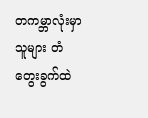တကမ္ဘာလုံးမှာ သူများ တံတွေးခွက်ထဲ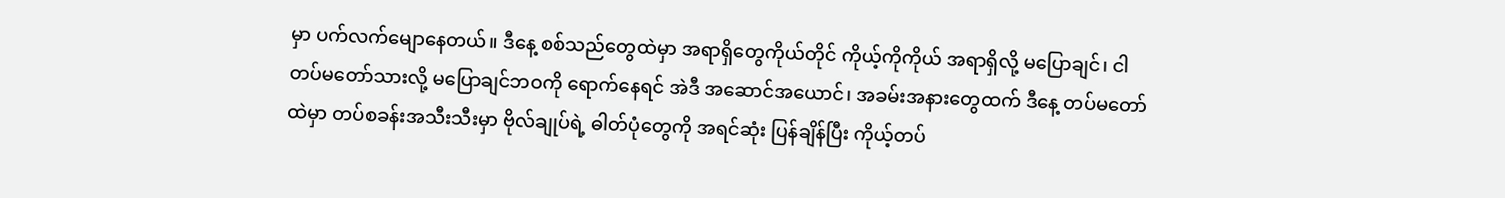မှာ ပက်လက်မျောနေတယ်။ ဒီနေ့ စစ်သည်တွေထဲမှာ အရာရှိတွေကိုယ်တိုင် ကိုယ့်ကိုကိုယ် အရာရှိလို့ မပြောချင်၊ ငါ တပ်မတော်သားလို့ မပြောချင်ဘဝကို ရောက်နေရင် အဲဒီ အဆောင်အယောင်၊ အခမ်းအနားတွေထက် ဒီနေ့ တပ်မတော်ထဲမှာ တပ်စခန်းအသီးသီးမှာ ဗိုလ်ချုပ်ရဲ့ ဓါတ်ပုံတွေကို အရင်ဆုံး ပြန်ချိန်ပြီး ကိုယ့်တပ်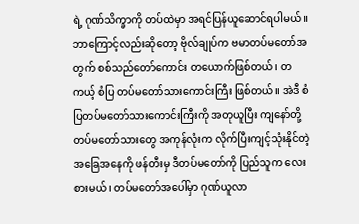ရဲ့ ဂုဏ်သိက္ခာကို တပ်ထဲမှာ အရင်ပြန်ယူဆောင်ရပါမယ်။ ဘာကြောင့်လည်းဆိုတော့ ဗိုလ်ချုပ်က ဗမာတပ်မတော်အတွက် စစ်သည်တော်ကောင်း တယောက်ဖြစ်တယ်၊ တကယ့် စံပြ တပ်မတော်သားကောင်းကြီး ဖြစ်တယ်။ အဲဒီ စံပြတပ်မတော်သားကောင်းကြီးကို အတုယူပြီး ကျနော်တို့ တပ်မတော်သားတွေ အကုန်လုံးက လိုက်ပြီးကျင့်သုံးနိုင်တဲ့ အခြေအနေကို ဖန်တီးမှ ဒီတပ်မတော်ကို ပြည်သူက လေးစားမယ်၊ တပ်မတော်အပေါ်မှာ ဂုဏ်ယူလာ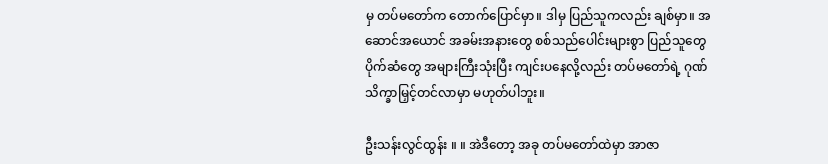မှ တပ်မတော်က တောက်ပြောင်မှာ။ ဒါမှ ပြည်သူကလည်း ချစ်မှာ။ အဆောင်အယောင် အခမ်းအနားတွေ စစ်သည်ပေါင်းများစွာ ပြည်သူတွေ ပိုက်ဆံတွေ အများကြီးသုံးပြီး ကျင်းပနေလို့လည်း တပ်မတော်ရဲ့ ဂုဏ်သိက္ခာမြှင့်တင်လာမှာ မဟုတ်ပါဘူး။

ဦးသန်းလွင်ထွန်း ။ ။ အဲဒီတော့ အခု တပ်မတော်ထဲမှာ အာဇာ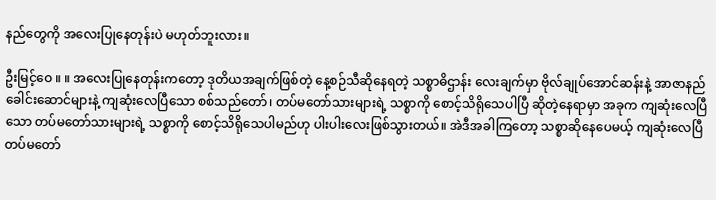နည်တွေကို အလေးပြုနေတုန်းပဲ မဟုတ်ဘူးလား။

ဦးမြင့်ဝေ ။ ။ အလေးပြုနေတုန်းကတော့ ဒုတိယအချက်ဖြစ်တဲ့ နေ့စဉ်သီဆိုနေရတဲ့ သစ္စာဓိဌာန်း လေးချက်မှာ ဗိုလ်ချုပ်အောင်ဆန်းနဲ့ အာဇာနည်ခေါင်းဆောင်များနဲ့ ကျဆုံးလေပြီသော စစ်သည်တော်၊ တပ်မတော်သားများရဲ့ သစ္စာကို စောင့်သိရိုသေပါပြီ ဆိုတဲ့နေရာမှာ အခုက ကျဆုံးလေပြီသော တပ်မတော်သားများရဲ့ သစ္စာကို စောင့်သိရိုသေပါမည်ဟု ပါးပါးလေးဖြစ်သွားတယ်။ အဲဒီအခါကြတော့ သစ္စာဆိုနေပေမယ့် ကျဆုံးလေပြီ တပ်မတော်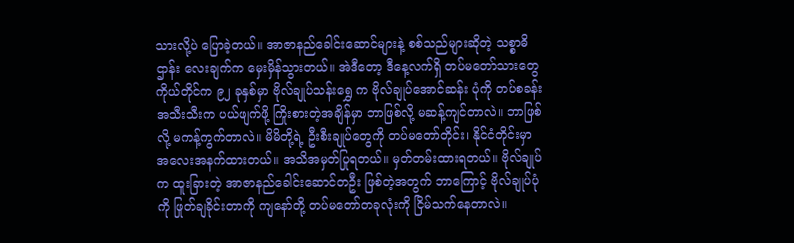သားလို့ပဲ ပြောခဲ့တယ်။ အာဇာနည်ခေါင်းဆောင်များနဲ့ စစ်သည်များဆိုတဲ့ သစ္စာဓိဌာန်း လေးချက်က မှေးမှိန်သွားတယ်။ အဲဒီတော့ ဒီနေ့လက်ရှိ တပ်မတော်သားတွေ ကိုယ်တိုင်က ၉၂ ခုနှစ်မှာ ဗိုလ်ချုပ်သန်းရွှေ က ဗိုလ်ချုပ်အောင်ဆန်း ပုံကို တပ်စခန်းအသီးသီးက ပယ်ဖျက်ဖို့ ကြိုးစားတဲ့အချိန်မှာ ဘာဖြစ်လို့ မဆန့်ကျင်တာလဲ။ ဘာဖြစ်လို့ မကန့်ကွက်တာလဲ။ မိမိတို့ရဲ့ ဦးစီးချုပ်တွေကို တပ်မတော်တိုင်း၊ နိုင်ငံတိုင်းမှာ အလေးအနက်ထားတယ်။ အသိအမှတ်ပြုရတယ်။ မှတ်တမ်းထားရတယ်။ ဗိုလ်ချုပ်က ထူးခြားတဲ့ အာဇာနည်ခေါင်းဆောင်တဦး ဖြစ်တဲ့အတွက် ဘာကြောင့် ဗိုလ်ချုပ်ပုံကို ဖြုတ်ချခိုင်းတာကို ကျနော်တို့ တပ်မတော်တခုလုံးကို ငြိမ်သက်နေတာလဲ။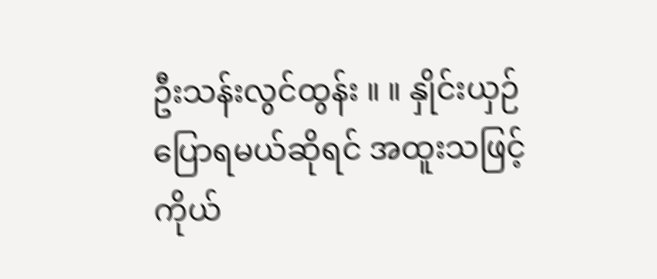ဦးသန်းလွင်ထွန်း ။ ။ နှိုင်းယှဉ်ပြောရမယ်ဆိုရင် အထူးသဖြင့် ကိုယ်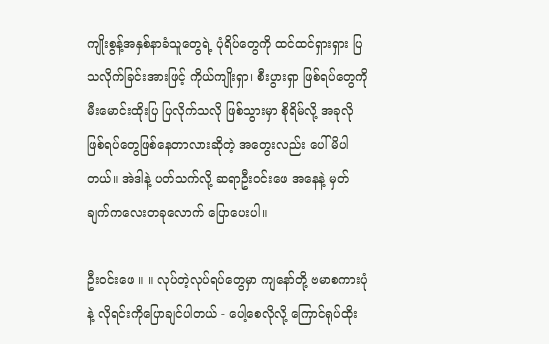ကျိုးစွန့်အနှစ်နာခံသူတွေရဲ့ ပုံရိပ်တွေကို ထင်ထင်ရှားရှား ပြသလိုက်ခြင်းအားဖြင့် ကိုယ်ကျိုးရှာ၊ စီးပွားရှာ ဖြစ်ရပ်တွေကို မီးမောင်းထိုးပြ ပြလိုက်သလို ဖြစ်သွားမှာ စိုရိမ်လို့ အခုလို ဖြစ်ရပ်တွေဖြစ်နေတာလားဆိုတဲ့ အတွေးလည်း ပေါ်မိပါတယ်။ အဲဒါနဲ့ ပတ်သက်လို့ ဆရာဦးဝင်းဖေ အနေနဲ့ မှတ်ချက်ကလေးတခုလောက် ပြောပေးပါ။

ဦးဝင်းဖေ ။ ။ လုပ်တဲ့လုပ်ရပ်တွေမှာ ကျနော်တို့ ဗမာစကားပုံနဲ့ လိုရင်းကိုပြောချင်ပါတယ် - ပေါ့စေလိုလို့ ကြောင်ရုပ်ထိုး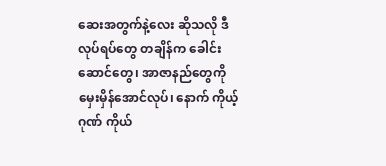ဆေးအတွက်နဲ့လေး ဆိုသလို ဒီလုပ်ရပ်တွေ တချိန်က ခေါင်းဆောင်တွေ၊ အာဇာနည်တွေကို မှေးမှိန်အောင်လုပ်၊ နောက် ကိုယ့်ဂုဏ် ကိုယ်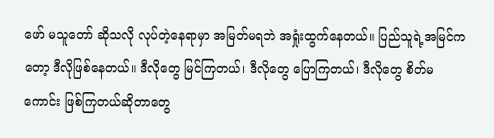ဖော် မသူတော် ဆိုသလို လုပ်တဲ့နေရာမှာ အမြတ်မရဘဲ အရှုံးထွက်နေတယ်။ ပြည်သူရဲ့အမြင်ကတော့ ဒီလိုဖြစ်နေတယ်။ ဒီလိုတွေ မြင်ကြတယ်၊ ဒီလိုတွေ ပြောကြတယ်၊ ဒီလိုတွေ စိတ်မကောင်း ဖြစ်ကြတယ်ဆိုတာတွေ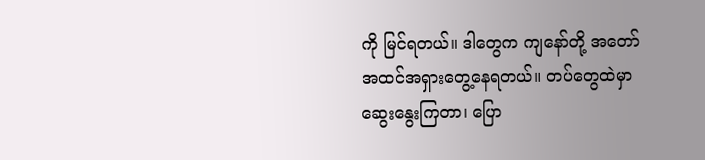ကို မြင်ရတယ်။ ဒါတွေက ကျနော်တို့ အတော် အထင်အရှားတွေ့နေရတယ်။ တပ်တွေထဲမှာ ဆွေးနွေးကြတာ၊ ပြော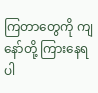ကြတာတွေကို ကျနော်တို့ ကြားနေရပါ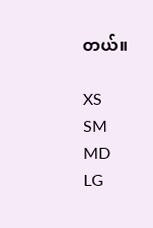တယ်။

XS
SM
MD
LG